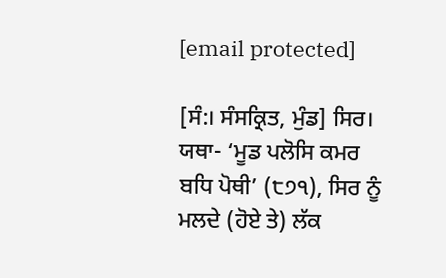[email protected]

[ਸੰ:। ਸੰਸਕ੍ਰਿਤ, ਮੁੰਡ] ਸਿਰ। ਯਥਾ- ‘ਮੂਡ ਪਲੋਸਿ ਕਮਰ ਬਧਿ ਪੋਥੀ’ (੮੭੧), ਸਿਰ ਨੂੰ ਮਲਦੇ (ਹੋਏ ਤੇ) ਲੱਕ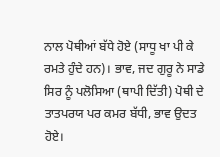ਨਾਲ ਪੋਥੀਆਂ ਬੱਧੇ ਹੋਏ (ਸਾਧੂ ਖਾ ਪੀ ਕੇ ਰਮਤੇ ਹੁੰਦੇ ਹਨ)। ਭਾਵ, ਜਦ ਗੁਰੂ ਨੇ ਸਾਡੇ ਸਿਰ ਨੂੰ ਪਲੋਸਿਆ (ਥਾਪੀ ਦਿੱਤੀ) ਪੋਥੀ ਦੇ ਤਾਤਪਰਯ ਪਰ ਕਮਰ ਬੱਧੀ, ਭਾਵ ਉਦਤ ਹੋਏ।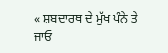« ਸ਼ਬਦਾਰਥ ਦੇ ਮੁੱਖ ਪੰਨੇ ਤੇ ਜਾਓ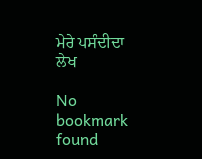ਮੇਰੇ ਪਸੰਦੀਦਾ ਲੇਖ

No bookmark found